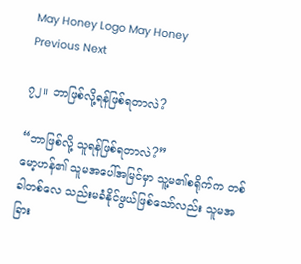May Honey Logo May Honey
Previous Next

၇၂။ ဘာဖြစ်လို့ရန်ဖြစ်ရတာလဲ?

“ဘာဖြစ်လို့ သူရန်ဖြစ်ရတာလဲ?”
မော့ဟန်၏ သူမအပေါ်အမြင်မှာ သူ့မ၏စရိုက်က တစ်ခါတစ်လေ သည်းမခံနိုင်ဖွယ်ဖြစ်သော်လည်း သူမအခြား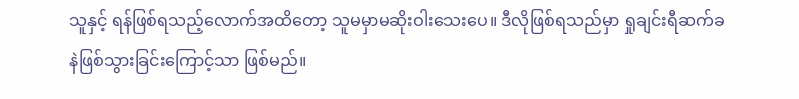သူနှင့် ရန်ဖြစ်ရသည့်လောက်အထိတော့ သူမမှာမဆိုးဝါးသေးပေ။ ဒီလိုဖြစ်ရသည်မှာ ရှုချင်းရီဆက်ခနဲဖြစ်သွားခြင်းကြောင့်သာ ဖြစ်မည်။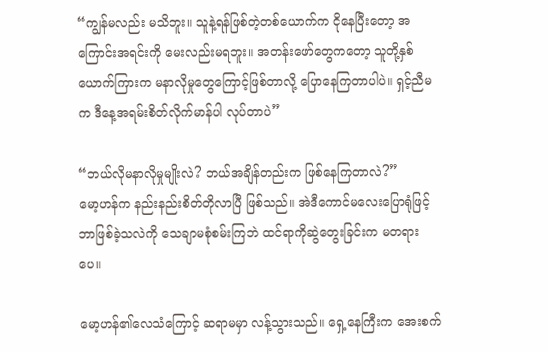“ကျွန်မလည်း မသိဘူး။ သူနဲ့ရန်ဖြစ်တဲ့တစ်ယောက်က ငိုနေပြီးတော့ အကြောင်းအရင်းကို မေးလည်းမရဘူး။ အတန်းဖော်တွေကတော့ သူတို့နှစ်ယောက်ကြားက မနာလိုမှုတွေကြောင့်ဖြစ်တာလို့ ပြောနေကြတာပါပဲ။ ရှင့်ညီမက ဒီနေ့အရမ်းစိတ်လိုက်မာန်ပါ လုပ်တာပဲ”

“ဘယ်လိုမနာလိုမှုမျိုးလဲ? ဘယ်အချိန်တည်းက ဖြစ်နေကြတာလဲ?”
မော့ဟန်က နည်းနည်းစိတ်တိုလာပြီ ဖြစ်သည်။ အဲဒီကောင်မလေးပြောရုံဖြင့် ဘာဖြစ်ခဲ့သလဲကို သေချာမစုံစမ်းကြဘဲ ထင်ရာကိုဆွဲတွေးခြင်းက မတရားပေ။

မော့ဟန်၏လေသံကြောင့် ဆရာမမှာ လန့်သွားသည်။ ရှေ့နေကြီးက အေးစက်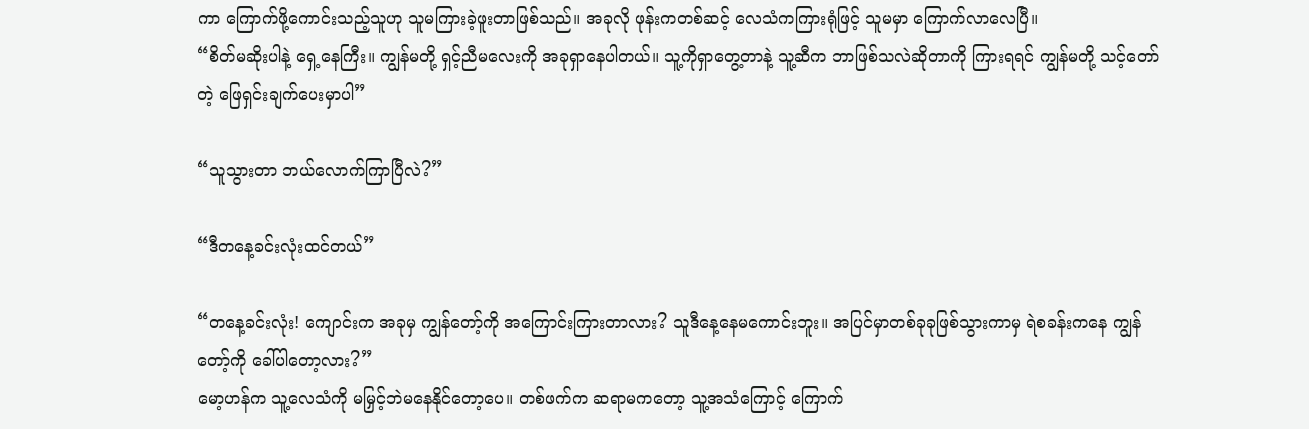ကာ ကြောက်ဖို့ကောင်းသည့်သူဟု သူမကြားခဲ့ဖူးတာဖြစ်သည်။ အခုလို ဖုန်းကတစ်ဆင့် လေသံကကြားရုံဖြင့် သူမမှာ ကြောက်လာလေပြီ။
“စိတ်မဆိုးပါနဲ့ ရှေ့နေကြီး။ ကျွန်မတို့ ရှင့်ညီမလေးကို အခုရှာနေပါတယ်။ သူ့ကိုရှာတွေ့တာနဲ့ သူ့ဆီက ဘာဖြစ်သလဲဆိုတာကို ကြားရရင် ကျွန်မတို့ သင့်တော်တဲ့ ဖြေရှင်းချက်ပေးမှာပါ”

“သူသွားတာ ဘယ်လောက်ကြာပြီလဲ?”

“ဒီတနေ့ခင်းလုံးထင်တယ်”

“တနေ့ခင်းလုံး! ကျောင်းက အခုမှ ကျွန်တော့်ကို အကြောင်းကြားတာလား? သူဒီနေ့နေမကောင်းဘူး။ အပြင်မှာတစ်ခုခုဖြစ်သွားကာမှ ရဲစခန်းကနေ ကျွန်တော့်ကို ခေါ်ပါတော့လား?”
မော့ဟန်က သူ့လေသံကို မမြှင့်ဘဲမနေနိုင်တော့ပေ။ တစ်ဖက်က ဆရာမကတော့ သူ့အသံကြောင့် ကြောက်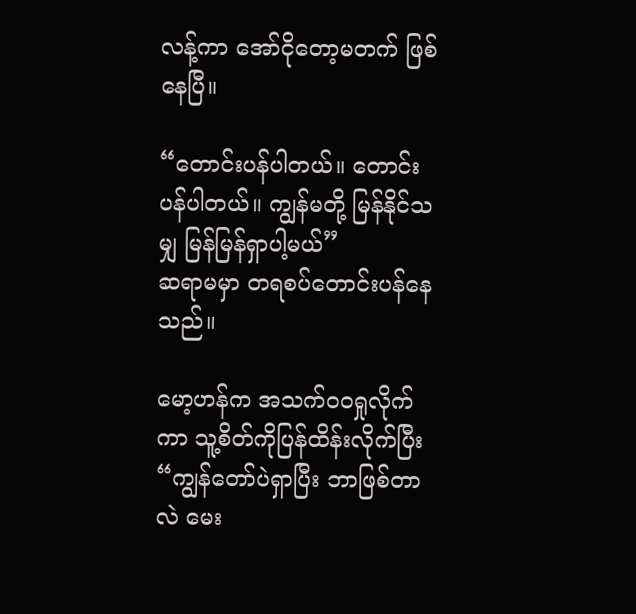လန့်ကာ အော်ငိုတော့မတက် ဖြစ်နေပြီ။

“တောင်းပန်ပါတယ်။ တောင်းပန်ပါတယ်။ ကျွန်မတို့ မြန်နိုင်သမျှ မြန်မြန်ရှာပါ့မယ်”
ဆရာမမှာ တရစပ်တောင်းပန်နေသည်။

မော့ဟန်က အသက်ဝဝရှုလိုက်ကာ သူ့စိတ်ကိုပြန်ထိန်းလိုက်ပြီး
“ကျွန်တော်ပဲရှာပြီး ဘာဖြစ်တာလဲ မေး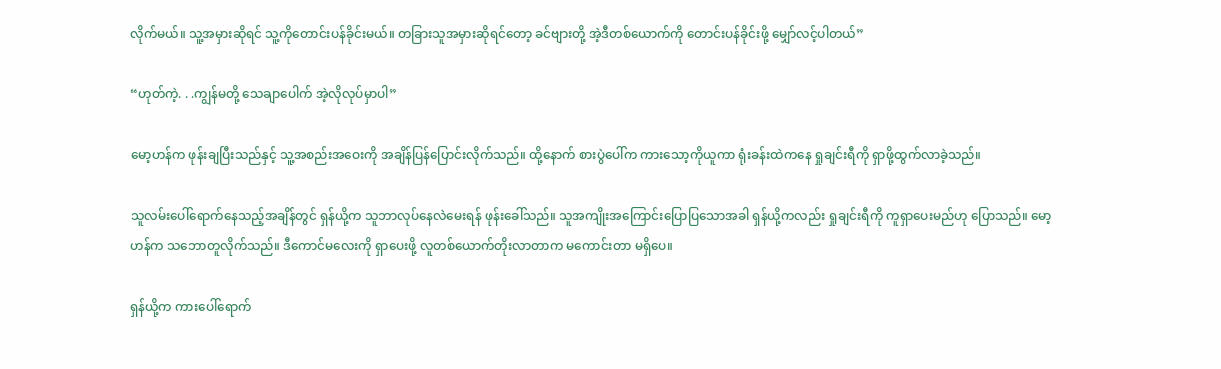လိုက်မယ်။ သူ့အမှားဆိုရင် သူ့ကိုတောင်းပန်ခိုင်းမယ်။ တခြားသူအမှားဆိုရင်တော့ ခင်ဗျားတို့ အဲ့ဒီတစ်ယောက်ကို တောင်းပန်ခိုင်းဖို့ မျှော်လင့်ပါတယ်”

“ဟုတ်ကဲ့. . .ကျွန်မတို့ သေချာပေါက် အဲ့လိုလုပ်မှာပါ”

မော့ဟန်က ဖုန်းချပြီးသည်နှင့် သူ့အစည်းအဝေးကို အချိန်ပြန်ပြောင်းလိုက်သည်။ ထို့နောက် စားပွဲပေါ်က ကားသော့ကိုယူကာ ရုံးခန်းထဲကနေ ရှုချင်းရီကို ရှာဖို့ထွက်လာခဲ့သည်။

သူလမ်းပေါ်ရောက်နေသည့်အချိန်တွင် ရှန်ယို့က သူဘာလုပ်နေလဲမေးရန် ဖုန်းခေါ်သည်။ သူအကျိုးအကြောင်းပြောပြသောအခါ ရှန်ယို့ကလည်း ရှုချင်းရီကို ကူရှာပေးမည်ဟု ပြောသည်။ မော့ဟန်က သဘောတူလိုက်သည်။ ဒီကောင်မလေးကို ရှာပေးဖို့ လူတစ်ယောက်တိုးလာတာက မကောင်းတာ မရှိပေ။

ရှန်ယို့က ကားပေါ်ရောက်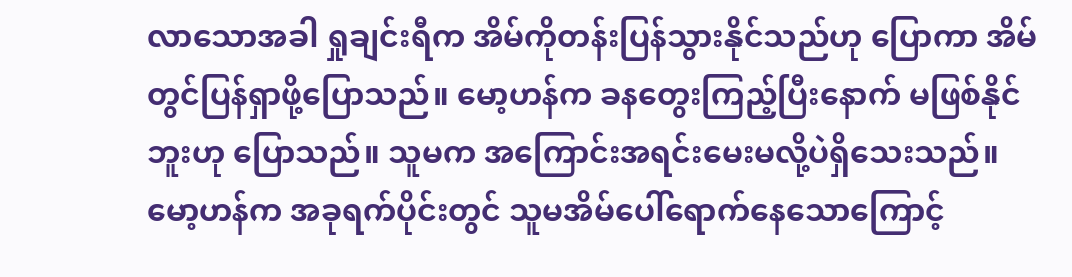လာသောအခါ ရှုချင်းရီက အိမ်ကိုတန်းပြန်သွားနိုင်သည်ဟု ပြောကာ အိမ်တွင်ပြန်ရှာဖို့ပြောသည်။ မော့ဟန်က ခနတွေးကြည့်ပြီးနောက် မဖြစ်နိုင်ဘူးဟု ပြောသည်။ သူမက အကြောင်းအရင်းမေးမလို့ပဲရှိသေးသည်။ မော့ဟန်က အခုရက်ပိုင်းတွင် သူမအိမ်ပေါ်ရောက်နေသောကြောင့်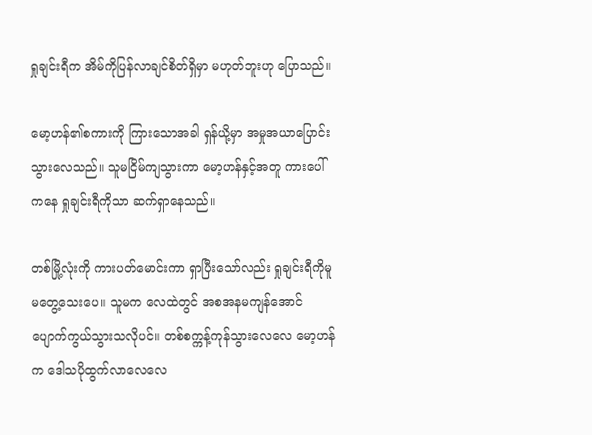ရှုချင်းရီက အိမ်ကိုပြန်လာချင်စိတ်ရှိမှာ မဟုတ်ဘူးဟု ပြောသည်။

မော့ဟန်၏စကားကို ကြားသောအခါ ရှန်ယို့မှာ အမှုအယာပြောင်းသွားလေသည်။ သူမငြိမ်ကျသွားကာ မော့ဟန်နှင့်အတူ ကားပေါ်ကနေ ရှုချင်းရီကိုသာ ဆက်ရှာနေသည်။

တစ်မြို့လုံးကို ကားပတ်မောင်းကာ ရှာပြီးသော်လည်း ရှုချင်းရီကိုမူ မတွေ့သေးပေ။ သူမက လေထဲတွင် အစအနမကျန်အောင် ပျောက်ကွယ်သွားသလိုပင်။ တစ်စက္ကန့်ကုန်သွားလေလေ မော့ဟန်က ဒေါသပိုထွက်လာလေလေ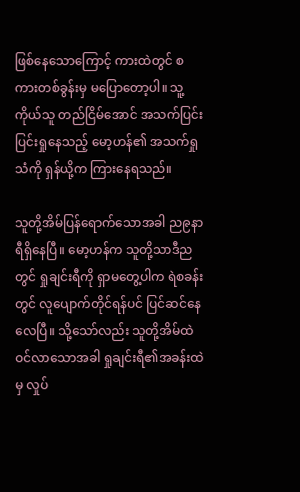ဖြစ်နေသောကြောင့် ကားထဲတွင် စကားတစ်ခွန်းမှ မပြောတော့ပါ။ သူ့ကိုယ်သူ တည်ငြိမ်အောင် အသက်ပြင်းပြင်းရှုနေသည့် မော့ဟန်၏ အသက်ရှုသံကို ရှန်ယို့က ကြားနေရသည်။

သူတို့အိမ်ပြန်ရောက်သောအခါ ည၉နာရီရှိနေပြီ။ မော့ဟန်က သူတို့သာဒီညတွင် ရှုချင်းရီကို ရှာမတွေ့ပါက ရဲစခန်းတွင် လူပျောက်တိုင်ရန်ပင် ပြင်ဆင်နေလေပြီ။ သို့သော်လည်း သူတို့အိမ်ထဲဝင်လာသောအခါ ရှုချင်းရီ၏အခန်းထဲမှ လှုပ်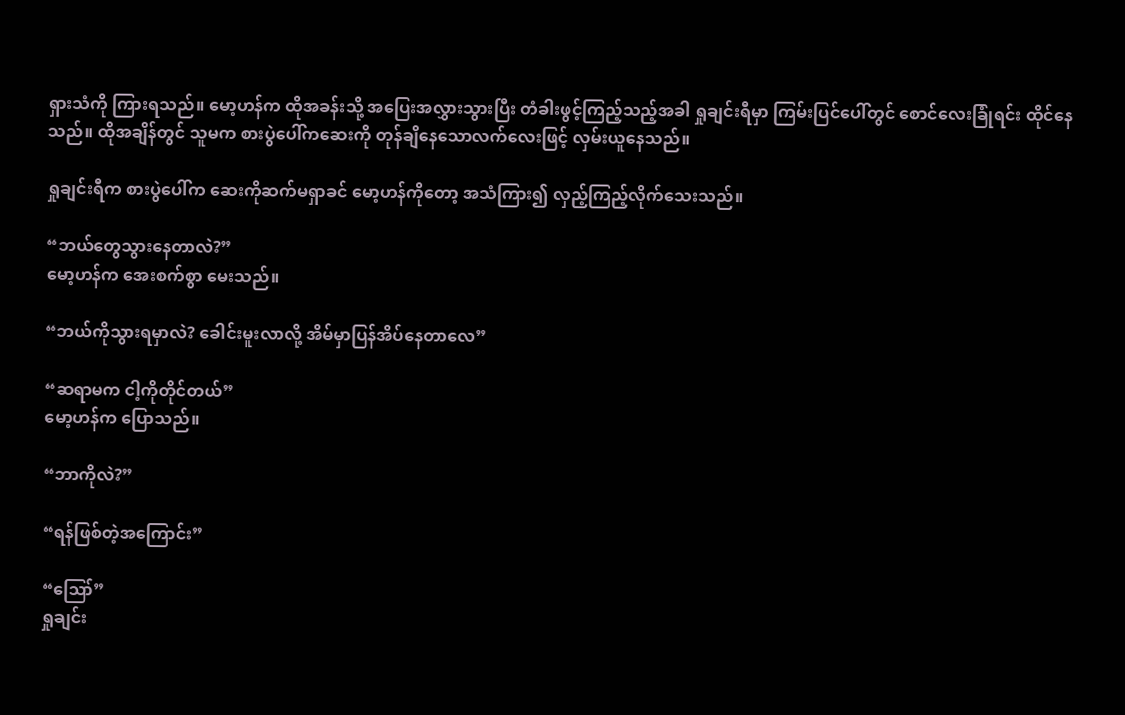ရှားသံကို ကြားရသည်။ မော့ဟန်က ထိုအခန်းသို့ အပြေးအလွှားသွားပြီး တံခါးဖွင့်ကြည့်သည့်အခါ ရှုချင်းရီမှာ ကြမ်းပြင်ပေါ်တွင် စောင်လေးခြုံရင်း ထိုင်နေသည်။ ထိုအချိန်တွင် သူမက စားပွဲပေါ်ကဆေးကို တုန်ချိနေသောလက်လေးဖြင့် လှမ်းယူနေသည်။

ရှုချင်းရီက စားပွဲပေါ်က ဆေးကိုဆက်မရှာခင် မော့ဟန်ကိုတော့ အသံကြား၍ လှည့်ကြည့်လိုက်သေးသည်။

“ဘယ်တွေသွားနေတာလဲ?”
မော့ဟန်က အေးစက်စွာ မေးသည်။

“ဘယ်ကိုသွားရမှာလဲ? ခေါင်းမူးလာလို့ အိမ်မှာပြန်အိပ်နေတာလေ”

“ဆရာမက ငါ့ကိုတိုင်တယ်”
မော့ဟန်က ပြောသည်။

“ဘာကိုလဲ?”

“ရန်ဖြစ်တဲ့အကြောင်း”

“ဪ”
ရှုချင်း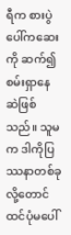ရီက စားပွဲပေါ်ကဆေးကို ဆက်၍စမ်းရှာနေဆဲဖြစ်သည်။ သူမက ဒါကိုပြဿနာတစ်ခုလို့တောင် ထင်ပုံမပေါ်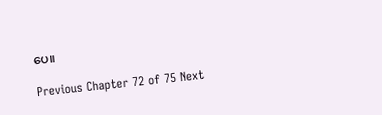ပေ။

Previous Chapter 72 of 75 Next